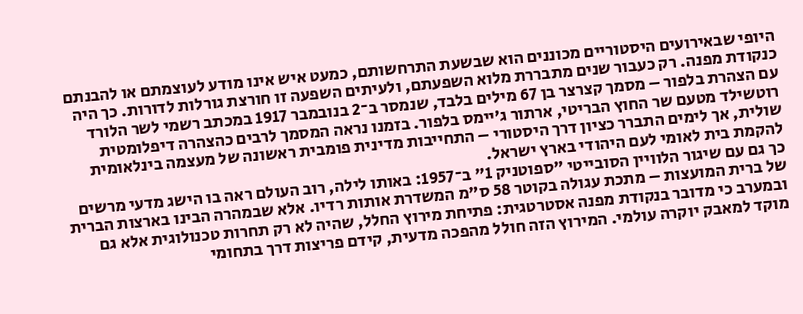היופי שבאירועים היסטוריים מכוננים הוא שבשעת התרחשותם, כמעט איש אינו מודע לעוצמתם או להבנתם כנקודת מפנה. רק כעבור שנים מתבררת מלוא השפעתם, ולעיתים השפעה זו חורצת גורלות לדורות. כך היה עם הצהרת בלפור – מסמך קצרצר בן 67 מילים בלבד, שנמסר ב־2 בנובמבר 1917 במכתב רשמי לשר הלורד רוטשילד מטעם שר החוץ הבריטי, ארתור ג’יימס בלפור. בזמנו נראה המסמך לרבים כהצהרה דיפלומטית שולית, אך לימים התברר כציון דרך היסטורי – התחייבות מדינית פומבית ראשונה של מעצמה בינלאומית להקמת בית לאומי לעם היהודי בארץ ישראל.
כך גם עם שיגור הלוויין הסובייטי "ספוטניק 1" ב־1957: באותו לילה, רוב העולם ראה בו הישג מדעי מרשים של ברית המועצות – מתכת עגולה בקוטר 58 ס"מ המשדרת אותות רדיו. אלא שבמהרה הבינו בארצות הברית ובמערב כי מדובר בנקודת מפנה אסטרטגית: פתיחת מירוץ החלל, שהיה לא רק תחרות טכנולוגית אלא גם מוקד למאבק יוקרה עולמי. המירוץ הזה חולל מהפכה מדעית, קידם פריצות דרך בתחומי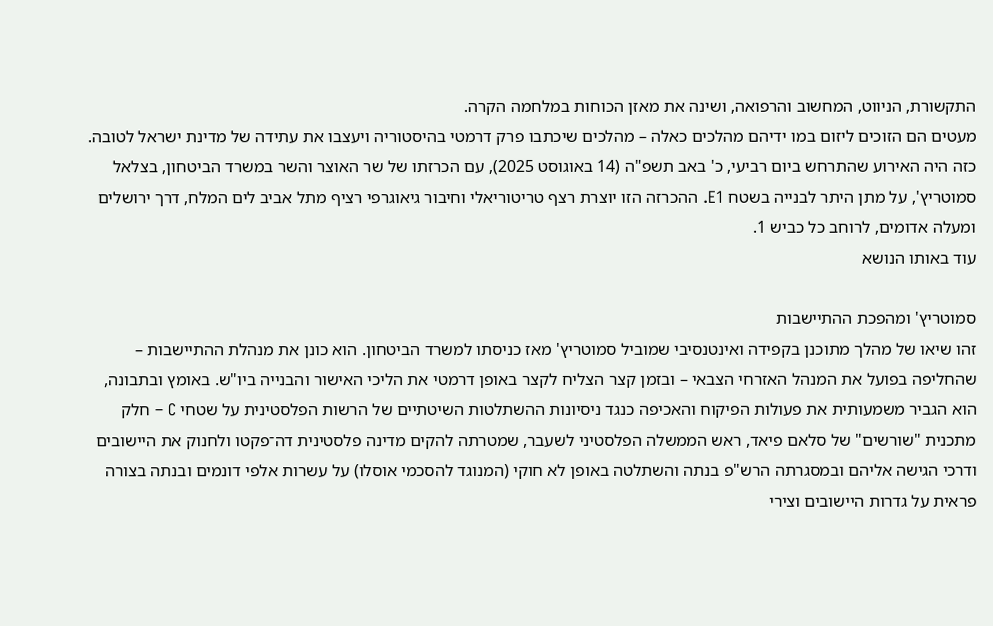התקשורת, הניווט, המחשוב והרפואה, ושינה את מאזן הכוחות במלחמה הקרה.
מעטים הם הזוכים ליזום במו ידיהם מהלכים כאלה – מהלכים שיכתבו פרק דרמטי בהיסטוריה ויעצבו את עתידה של מדינת ישראל לטובה. כזה היה האירוע שהתרחש ביום רביעי, כ' באב תשפ"ה (14 באוגוסט 2025), עם הכרזתו של שר האוצר והשר במשרד הביטחון, בצלאל סמוטריץ', על מתן היתר לבנייה בשטח E1. ההכרזה הזו יוצרת רצף טריטוריאלי וחיבור גיאוגרפי רציף מתל אביב לים המלח, דרך ירושלים ומעלה אדומים, לרוחב כל כביש 1.
עוד באותו הנושא

סמוטריץ' ומהפכת ההתיישבות
זהו שיאו של מהלך מתוכנן בקפידה ואינטנסיבי שמוביל סמוטריץ' מאז כניסתו למשרד הביטחון. הוא כונן את מנהלת ההתיישבות – שהחליפה בפועל את המנהל האזרחי הצבאי – ובזמן קצר הצליח לקצר באופן דרמטי את הליכי האישור והבנייה ביו"ש. באומץ ובתבונה, הוא הגביר משמעותית את פעולות הפיקוח והאכיפה כנגד ניסיונות ההשתלטות השיטתיים של הרשות הפלסטינית על שטחי C – חלק מתכנית "שורשים" של סלאם פיאד, ראש הממשלה הפלסטיני לשעבר, שמטרתה להקים מדינה פלסטינית דה־פקטו ולחנוק את היישובים ודרכי הגישה אליהם ובמסגרתה הרש"פ בנתה והשתלטה באופן לא חוקי (המנוגד להסכמי אוסלו) על עשרות אלפי דונמים ובנתה בצורה פראית על גדרות היישובים וצירי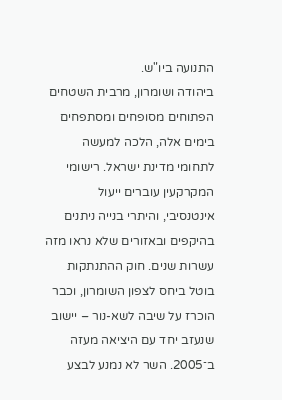התנועה ביו"ש.
ביהודה ושומרון, מרבית השטחים הפתוחים מסופחים ומסתפחים בימים אלה, הלכה למעשה לתחומי מדינת ישראל. רישומי המקרקעין עוברים ייעול אינטנסיבי, והיתרי בנייה ניתנים בהיקפים ובאזורים שלא נראו מזה עשרות שנים. חוק ההתנתקות בוטל ביחס לצפון השומרון, וכבר הוכרז על שיבה לשא-נור – יישוב שנעזב יחד עם היציאה מעזה ב־2005. השר לא נמנע לבצע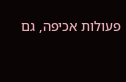פעולות אכיפה, גם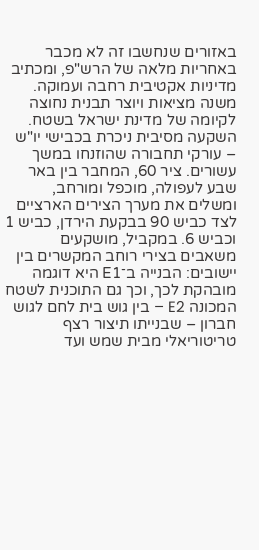באזורים שנחשבו זה לא מכבר באחריות מלאה של הרש"פ, ומכתיב מדיניות אקטיבית רחבה ועמוקה. משנה מציאות ויוצר תבנית נחוצה לקיומה של מדינת ישראל בשטח.
השקעה מסיבית ניכרת בכבישי יו"ש – עורקי תחבורה שהוזנחו במשך עשורים. ציר 60, המחבר בין באר שבע לעפולה, מוכפל ומורחב, ומשלים את מערך הצירים הארציים לצד כביש 90 בבקעת הירדן, כביש 1 וכביש 6. במקביל, מושקעים משאבים בצירי רוחב המקשרים בין יישובים: הבנייה ב־E1 היא דוגמה מובהקת לכך, וכך גם התוכנית לשטח המכונה E2 – בין גוש בית לחם לגוש חברון – שבנייתו תיצור רצף טריטוריאלי מבית שמש ועד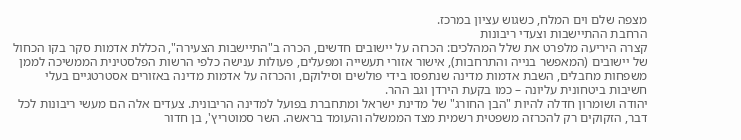מצפה שלם וים המלח, כשגוש עציון במרכז.
הרחבת ההתיישבות וצעדי ריבונות
קצרה היריעה מלפרט את שלל המהלכים: הכרזה על יישובים חדשים, הכרה ב"התיישבות הצעירה", הכללת אדמות סקר בקו הכחול של יישובים (המאפשר בנייה והתרחבות), אישור אזורי תעשייה ומפעלים, פעולות ענישה כלפי הרשות הפלסטינית הממשיכה לממן משפחות מחבלים, השבת אדמות מדינה שנתפסו בידי פולשים וסילוקם, והכרזה על אדמות מדינה באזורים אסטרטגיים בעלי חשיבות ביטחונית עליונה – כמו בקעת הירדן וגב ההר.
יהודה ושומרון חדלה להיות "הבן החורג" של מדינת ישראל ומתחברת בפועל למדינה הריבונית. צעדים אלה הם מעשי ריבונות לכל דבר, הזקוקים רק להכרזה משפטית רשמית מצד הממשלה והעומד בראשה. השר סמוטריץ', בן חדור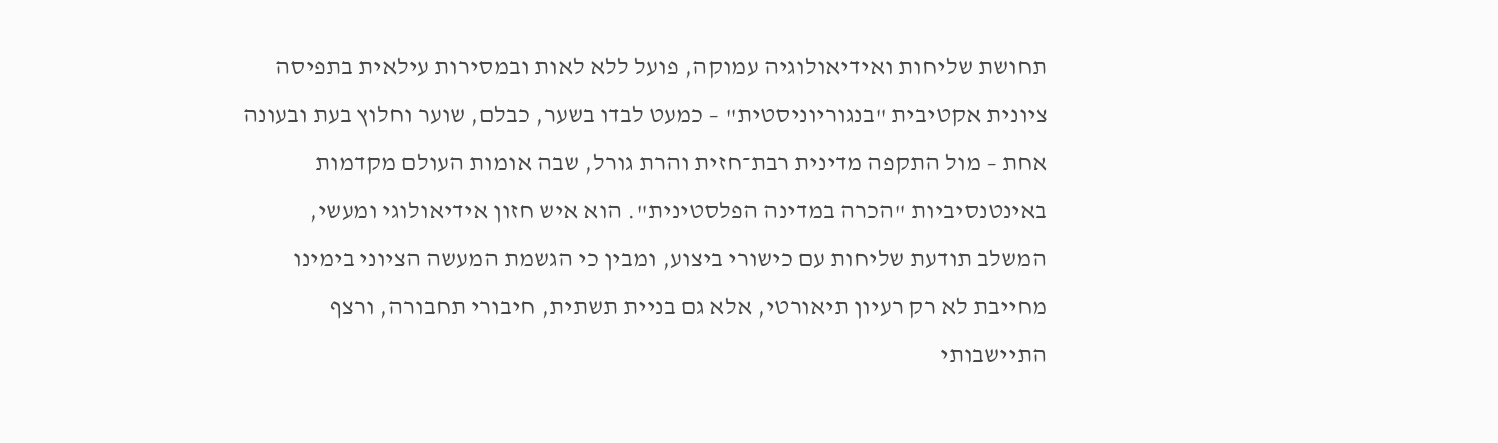תחושת שליחות ואידיאולוגיה עמוקה, פועל ללא לאות ובמסירות עילאית בתפיסה ציונית אקטיבית "בנגוריוניסטית" – כמעט לבדו בשער, כבלם, שוער וחלוץ בעת ובעונה אחת – מול התקפה מדינית רבת־חזית והרת גורל, שבה אומות העולם מקדמות באינטנסיביות "הכרה במדינה הפלסטינית". הוא איש חזון אידיאולוגי ומעשי, המשלב תודעת שליחות עם כישורי ביצוע, ומבין כי הגשמת המעשה הציוני בימינו מחייבת לא רק רעיון תיאורטי, אלא גם בניית תשתית, חיבורי תחבורה, ורצף התיישבותי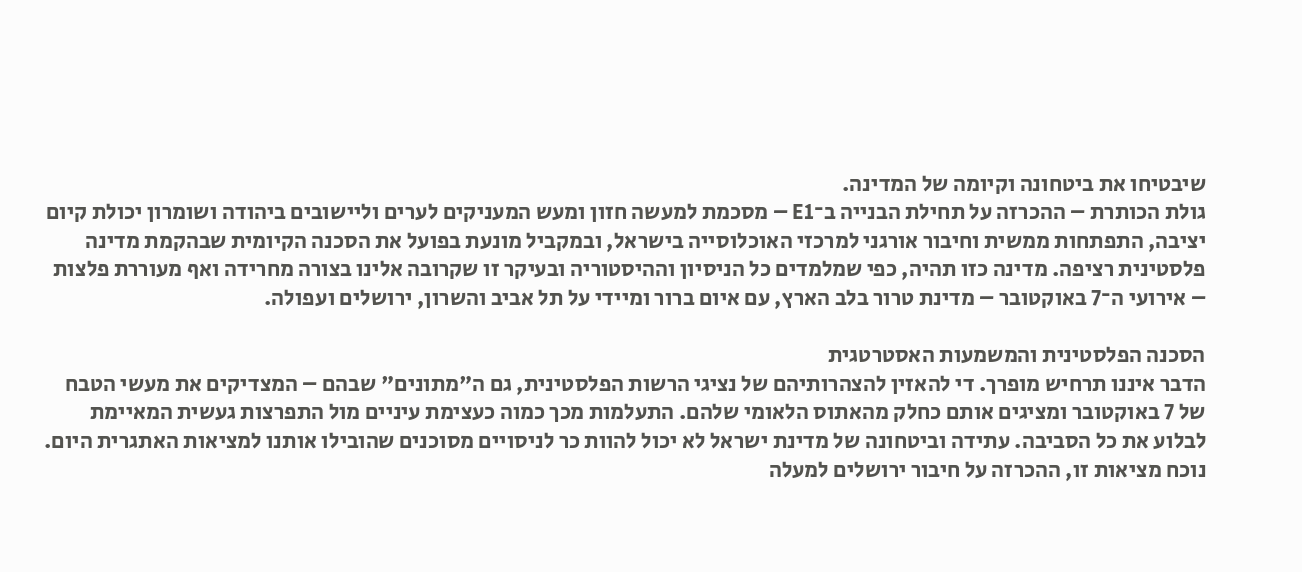שיבטיחו את ביטחונה וקיומה של המדינה.
גולת הכותרת – ההכרזה על תחילת הבנייה ב־E1 – מסכמת למעשה חזון ומעש המעניקים לערים וליישובים ביהודה ושומרון יכולת קיום יציבה, התפתחות ממשית וחיבור אורגני למרכזי האוכלוסייה בישראל, ובמקביל מונעת בפועל את הסכנה הקיומית שבהקמת מדינה פלסטינית רציפה. מדינה כזו תהיה, כפי שמלמדים כל הניסיון וההיסטוריה ובעיקר זו שקרובה אלינו בצורה מחרידה ואף מעוררת פלצות – אירועי ה־7 באוקטובר – מדינת טרור בלב הארץ, עם איום ברור ומיידי על תל אביב והשרון, ירושלים ועפולה.

הסכנה הפלסטינית והמשמעות האסטרטגית
הדבר איננו תרחיש מופרך. די להאזין להצהרותיהם של נציגי הרשות הפלסטינית, גם ה"מתונים" שבהם – המצדיקים את מעשי הטבח של 7 באוקטובר ומציגים אותם כחלק מהאתוס הלאומי שלהם. התעלמות מכך כמוה כעצימת עיניים מול התפרצות געשית המאיימת לבלוע את כל הסביבה. עתידה וביטחונה של מדינת ישראל לא יכול להוות כר לניסויים מסוכנים שהובילו אותנו למציאות האתגרית היום.
נוכח מציאות זו, ההכרזה על חיבור ירושלים למעלה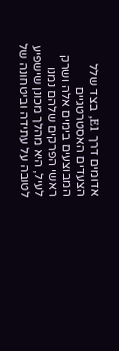אדומים דרך E1, בצד שלל הצעדים האסטרטגיים המבוצעים בימים אלה ושרק ראשי הפרקים שלהם נמנו לעיל, היא מהלך מכונן שישפיע לטובה על עתידה וביטחונה של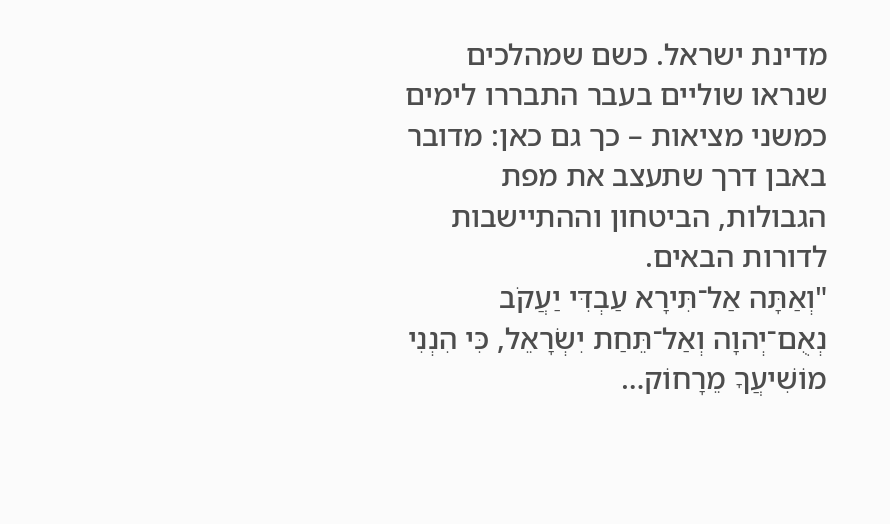מדינת ישראל. כשם שמהלכים שנראו שוליים בעבר התבררו לימים כמשני מציאות – כך גם כאן: מדובר באבן דרך שתעצב את מפת הגבולות, הביטחון וההתיישבות לדורות הבאים.
"וְאַתָּה אַל־תִּירָא עַבְדִּי יַעֲקֹב נְאֻם־יְהוָה וְאַל־תֵּחַת יִשְׂרָאֵל, כִּי הִנְנִי מוֹשִׁיעֲךָ מֵרָחוֹק…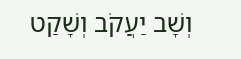וְשָׁב יַעֲקֹב וְשָׁקַט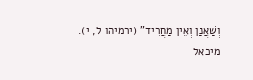וְשַׁאֲנַן וְאֵין מַחֲרִיד" (ירמיהו ל, י).
מיכאל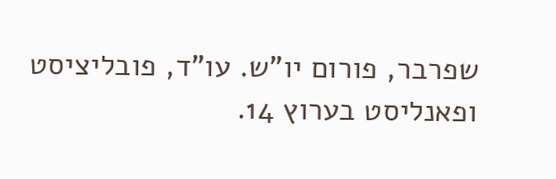שפרבר, פורום יו"ש. עו"ד, פובליציסט ופאנליסט בערוץ 14.